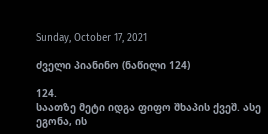Sunday, October 17, 2021

ძველი პიანინო (ნაწილი 124)

124.
საათზე მეტი იდგა ფიფო შხაპის ქვეშ. ასე ეგონა, ის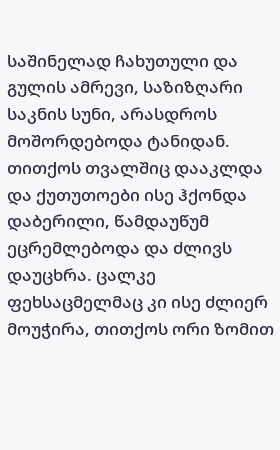საშინელად ჩახუთული და გულის ამრევი, საზიზღარი საკნის სუნი, არასდროს მოშორდებოდა ტანიდან. თითქოს თვალშიც დააკლდა და ქუთუთოები ისე ჰქონდა დაბერილი, წამდაუწუმ ეცრემლებოდა და ძლივს დაუცხრა. ცალკე ფეხსაცმელმაც კი ისე ძლიერ მოუჭირა, თითქოს ორი ზომით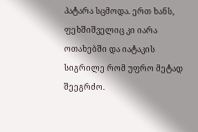პატარა სცმოდა. ერთ ხანს, ფეხშიშველიც კი იარა ოთახებში და იატაკის სიგრილე რომ უფრო მეტად შეეგრძო.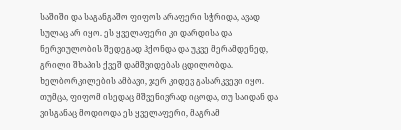საშიში და საგანგაშო ფიფოს არაფერი სჭრიდა, ავად სულაც არ იყო. ეს ყველაფერი კი დარდისა და ნერვიულობის შედეგად ჰქონდა და უკვე მერამდენედ, გრილი შხაპის ქვეშ დამშვიდებას ცდილობდა.
ხელბორკილების ამბავი, ჯერ კიდევ გასარკვევი იყო. თუმცა, ფიფომ ისედაც მშვენივრად იცოდა, თუ საიდან და ვისგანაც მოდიოდა ეს ყველაფერი, მაგრამ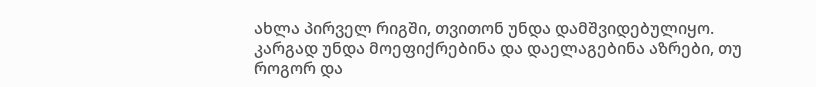ახლა პირველ რიგში, თვითონ უნდა დამშვიდებულიყო. კარგად უნდა მოეფიქრებინა და დაელაგებინა აზრები, თუ როგორ და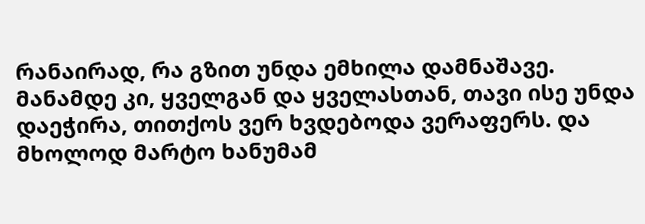რანაირად, რა გზით უნდა ემხილა დამნაშავე.
მანამდე კი, ყველგან და ყველასთან, თავი ისე უნდა დაეჭირა, თითქოს ვერ ხვდებოდა ვერაფერს. და მხოლოდ მარტო ხანუმამ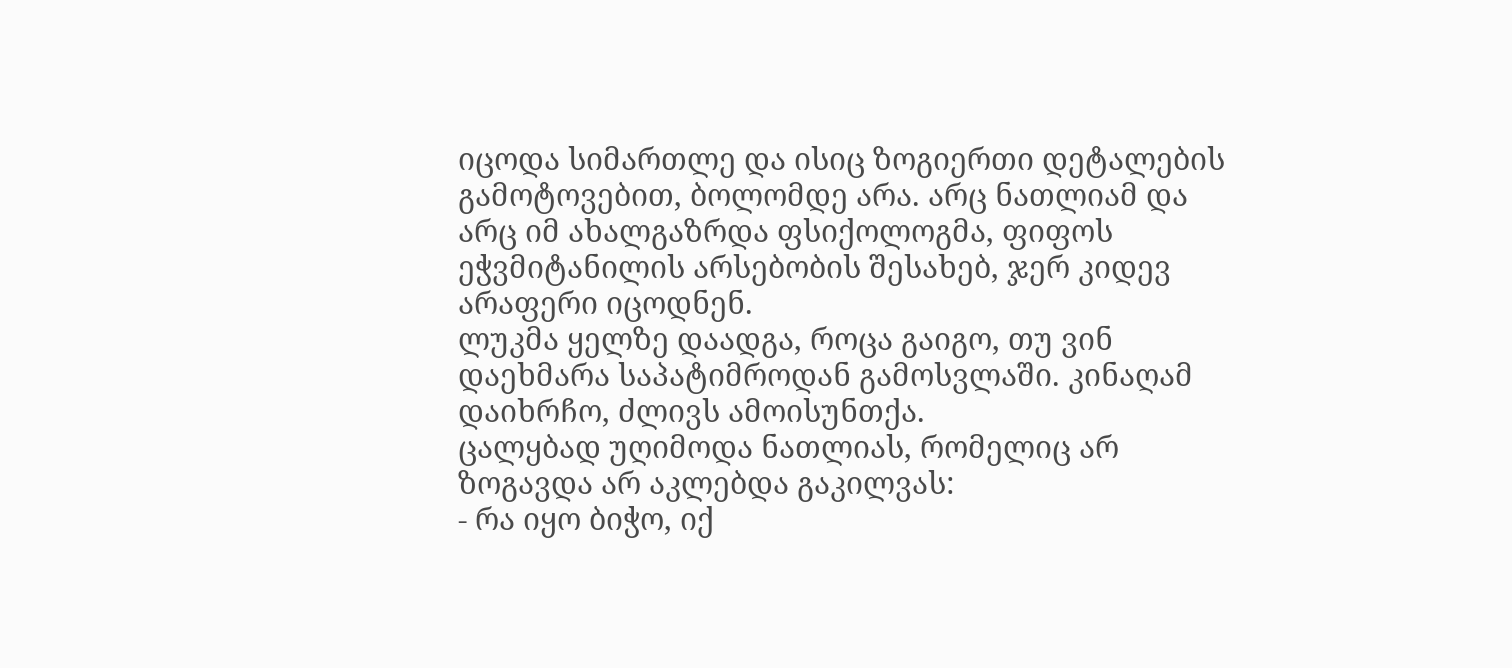იცოდა სიმართლე და ისიც ზოგიერთი დეტალების გამოტოვებით, ბოლომდე არა. არც ნათლიამ და არც იმ ახალგაზრდა ფსიქოლოგმა, ფიფოს ეჭვმიტანილის არსებობის შესახებ, ჯერ კიდევ არაფერი იცოდნენ.
ლუკმა ყელზე დაადგა, როცა გაიგო, თუ ვინ დაეხმარა საპატიმროდან გამოსვლაში. კინაღამ დაიხრჩო, ძლივს ამოისუნთქა.
ცალყბად უღიმოდა ნათლიას, რომელიც არ ზოგავდა არ აკლებდა გაკილვას:
- რა იყო ბიჭო, იქ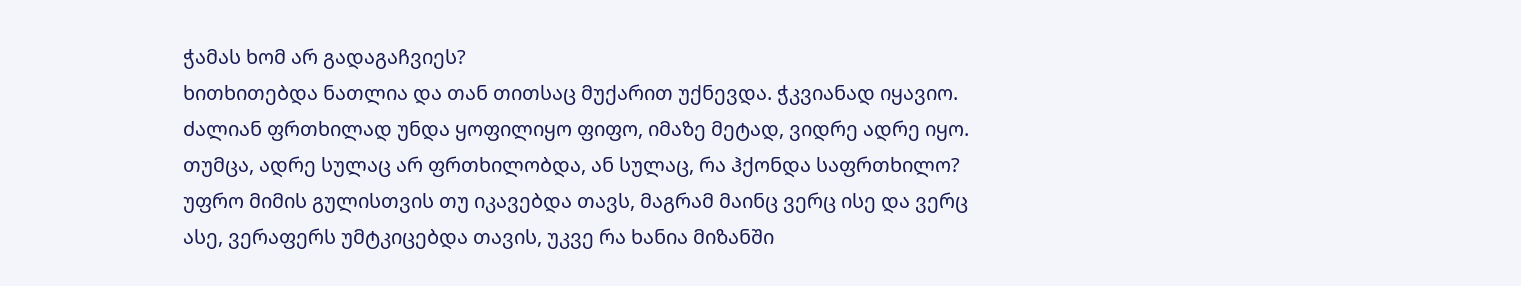ჭამას ხომ არ გადაგაჩვიეს?
ხითხითებდა ნათლია და თან თითსაც მუქარით უქნევდა. ჭკვიანად იყავიო.
ძალიან ფრთხილად უნდა ყოფილიყო ფიფო, იმაზე მეტად, ვიდრე ადრე იყო. თუმცა, ადრე სულაც არ ფრთხილობდა, ან სულაც, რა ჰქონდა საფრთხილო? უფრო მიმის გულისთვის თუ იკავებდა თავს, მაგრამ მაინც ვერც ისე და ვერც ასე, ვერაფერს უმტკიცებდა თავის, უკვე რა ხანია მიზანში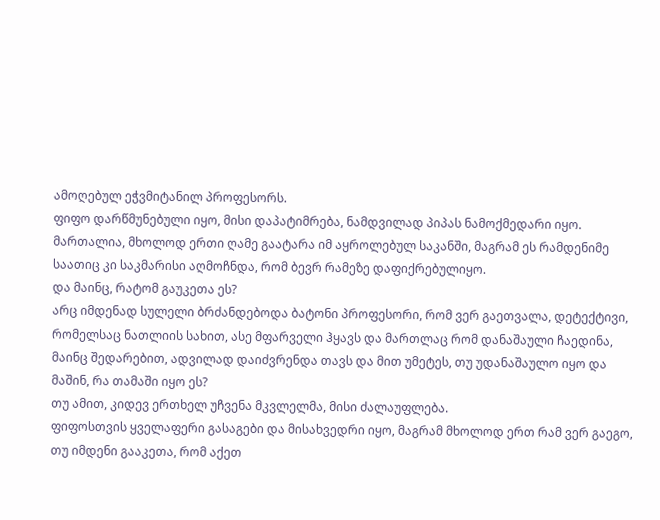ამოღებულ ეჭვმიტანილ პროფესორს.
ფიფო დარწმუნებული იყო, მისი დაპატიმრება, ნამდვილად პიპას ნამოქმედარი იყო. მართალია, მხოლოდ ერთი ღამე გაატარა იმ აყროლებულ საკანში, მაგრამ ეს რამდენიმე საათიც კი საკმარისი აღმოჩნდა, რომ ბევრ რამეზე დაფიქრებულიყო.
და მაინც, რატომ გაუკეთა ეს?
არც იმდენად სულელი ბრძანდებოდა ბატონი პროფესორი, რომ ვერ გაეთვალა, დეტექტივი, რომელსაც ნათლიის სახით, ასე მფარველი ჰყავს და მართლაც რომ დანაშაული ჩაედინა, მაინც შედარებით, ადვილად დაიძვრენდა თავს და მით უმეტეს, თუ უდანაშაულო იყო და მაშინ, რა თამაში იყო ეს?
თუ ამით, კიდევ ერთხელ უჩვენა მკვლელმა, მისი ძალაუფლება.
ფიფოსთვის ყველაფერი გასაგები და მისახვედრი იყო, მაგრამ მხოლოდ ერთ რამ ვერ გაეგო, თუ იმდენი გააკეთა, რომ აქეთ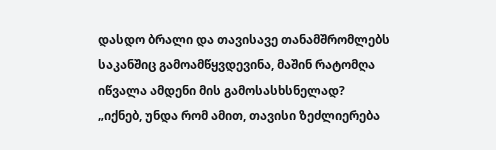დასდო ბრალი და თავისავე თანამშრომლებს საკანშიც გამოამწყვდევინა, მაშინ რატომღა იწვალა ამდენი მის გამოსასხსნელად?
„იქნებ, უნდა რომ ამით, თავისი ზეძლიერება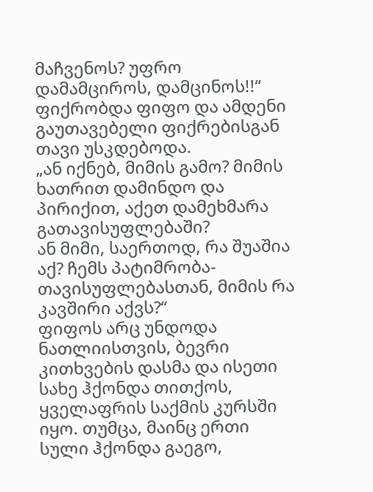მაჩვენოს? უფრო დამამციროს, დამცინოს!!“
ფიქრობდა ფიფო და ამდენი გაუთავებელი ფიქრებისგან თავი უსკდებოდა.
„ან იქნებ, მიმის გამო? მიმის ხათრით დამინდო და პირიქით, აქეთ დამეხმარა გათავისუფლებაში?
ან მიმი, საერთოდ, რა შუაშია აქ? ჩემს პატიმრობა-თავისუფლებასთან, მიმის რა კავშირი აქვს?“
ფიფოს არც უნდოდა ნათლიისთვის, ბევრი კითხვების დასმა და ისეთი სახე ჰქონდა თითქოს, ყველაფრის საქმის კურსში იყო. თუმცა, მაინც ერთი სული ჰქონდა გაეგო,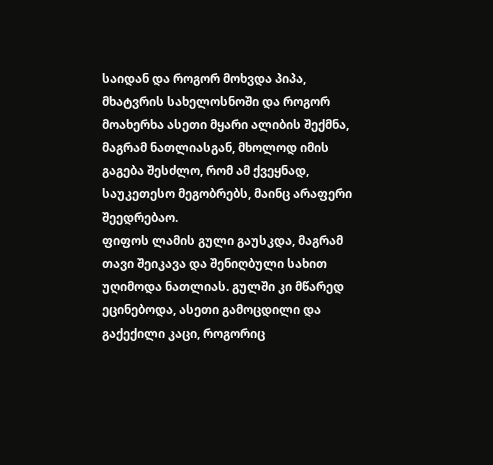საიდან და როგორ მოხვდა პიპა, მხატვრის სახელოსნოში და როგორ მოახერხა ასეთი მყარი ალიბის შექმნა, მაგრამ ნათლიასგან, მხოლოდ იმის გაგება შესძლო, რომ ამ ქვეყნად, საუკეთესო მეგობრებს, მაინც არაფერი შეედრებაო.
ფიფოს ლამის გული გაუსკდა, მაგრამ თავი შეიკავა და შენიღბული სახით უღიმოდა ნათლიას. გულში კი მწარედ ეცინებოდა, ასეთი გამოცდილი და გაქექილი კაცი, როგორიც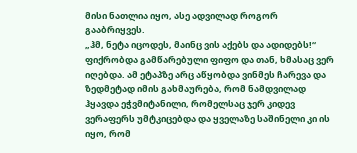მისი ნათლია იყო, ასე ადვილად როგორ გააბრიყვეს.
„ჰმ, ნეტა იცოდეს, მაინც ვის აქებს და ადიდებს!“
ფიქრობდა გამწარებული ფიფო და თან, ხმასაც ვერ იღებდა. ამ ეტაპზე არც აწყობდა ვინმეს ჩარევა და ზედმეტად იმის გახმაურება, რომ ნამდვილად ჰყავდა ეჭვმიტანილი, რომელსაც ჯერ კიდევ ვერაფერს უმტკიცებდა და ყველაზე საშინელი კი ის იყო, რომ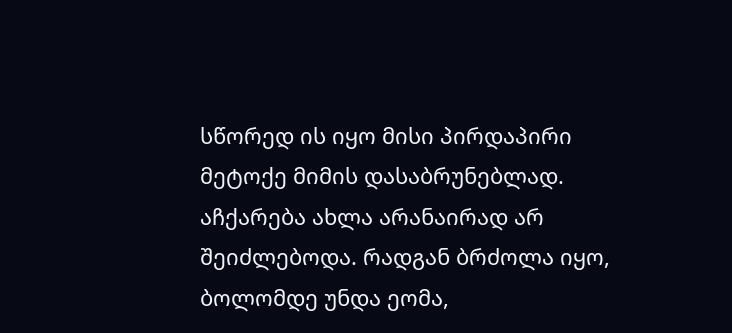სწორედ ის იყო მისი პირდაპირი მეტოქე მიმის დასაბრუნებლად.
აჩქარება ახლა არანაირად არ შეიძლებოდა. რადგან ბრძოლა იყო, ბოლომდე უნდა ეომა,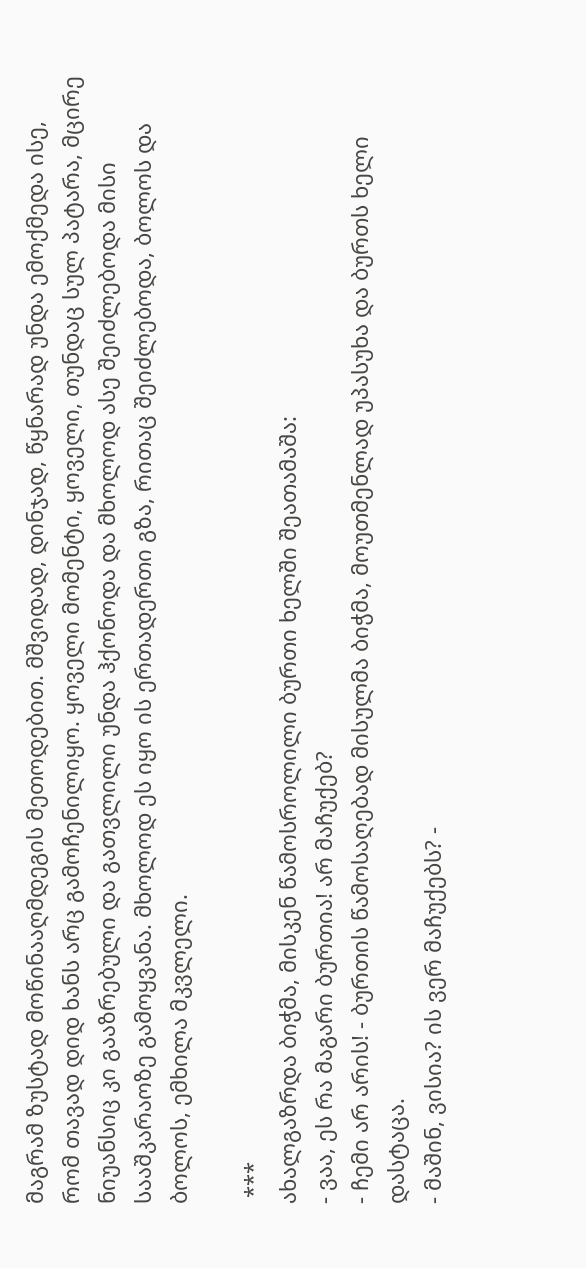მაგრამ ზუსტად მოწინააღმდეგის მეთოდებით. მშვიდად, დინჯად, წყნარად უნდა ემოქმედა ისე, რომ თავად დიდ ხანს არც გამოჩენილიყო. ყოველი მომენტი, ყოველი, თუნდაც სულ პატარა, მცირე ნიუანსიც კი გააზრებული და გათვლილი უნდა ჰქონოდა და მხოლოდ ასე შეიძლებოდა მისი სააშკარაოზე გამოყვანა. მხოლოდ ეს იყო ის ერთადერთი გზა, რითაც შეიძლებოდა, ბოლოს და ბოლოს, ემხილა მკვლელი.

 ***
ახალგაზრდა ბიჭმა, მისკენ წამოსროლილი ბურთი ხელში შეათამაშა:
- ვაა, ეს რა მაგარი ბურთია! არ მაჩუქებ?
- ჩემი არ არის! - ბურთის წამოსაღებად მისულმა ბიჭმა, მოუთმენლად უპასუხა და ბურთს ხელი დასტაცა.
- მაშინ, ვისია? ის ვერ მაჩუქებს? -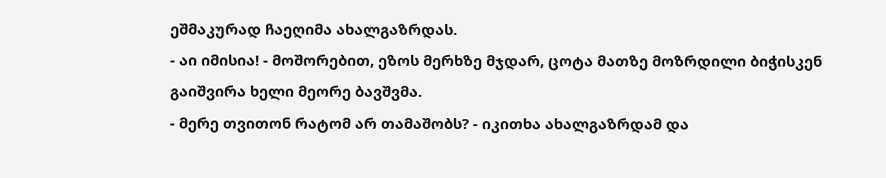ეშმაკურად ჩაეღიმა ახალგაზრდას.
- აი იმისია! - მოშორებით, ეზოს მერხზე მჯდარ, ცოტა მათზე მოზრდილი ბიჭისკენ გაიშვირა ხელი მეორე ბავშვმა.
- მერე თვითონ რატომ არ თამაშობს? - იკითხა ახალგაზრდამ და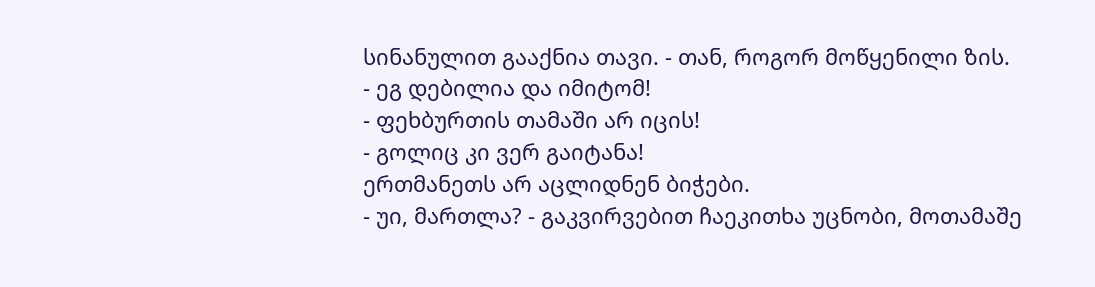სინანულით გააქნია თავი. - თან, როგორ მოწყენილი ზის.
- ეგ დებილია და იმიტომ!
- ფეხბურთის თამაში არ იცის!
- გოლიც კი ვერ გაიტანა!
ერთმანეთს არ აცლიდნენ ბიჭები.
- უი, მართლა? - გაკვირვებით ჩაეკითხა უცნობი, მოთამაშე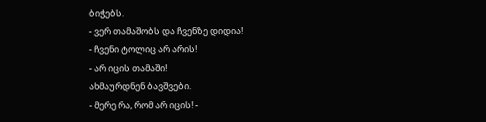ბიჭებს.
- ვერ თამაშობს და ჩვენზე დიდია!
- ჩვენი ტოლიც არ არის!
- არ იცის თამაში!
ახმაურდნენ ბავშვები.
- მერე რა, რომ არ იცის! -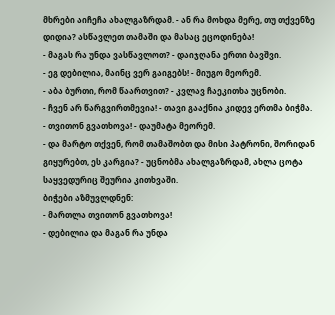მხრები აიჩეჩა ახალგაზრდამ. - ან რა მოხდა მერე, თუ თქვენზე დიდია? ასწავლეთ თამაში და მასაც ეცოდინება!
- მაგას რა უნდა ვასწავლოთ? - დაიჯღანა ერთი ბავშვი.
- ეგ დებილია, მაინც ვერ გაიგებს! - მიუგო მეორემ.
- აბა ბურთი, რომ წაართვით? - კვლავ ჩაეკითხა უცნობი.
- ჩვენ არ წარგვირთმევია! - თავი გააქნია კიდევ ერთმა ბიჭმა.
- თვითონ გვათხოვა! - დაუმატა მეორემ.
- და მარტო თქვენ, რომ თამაშობთ და მისი პატრონი, შორიდან გიყურებთ, ეს კარგია? - უცნობმა ახალგაზრდამ, ახლა ცოტა საყვედურიც შეურია კითხვაში.
ბიჭები აზმუვლდნენ:
- მართლა თვითონ გვათხოვა!
- დებილია და მაგან რა უნდა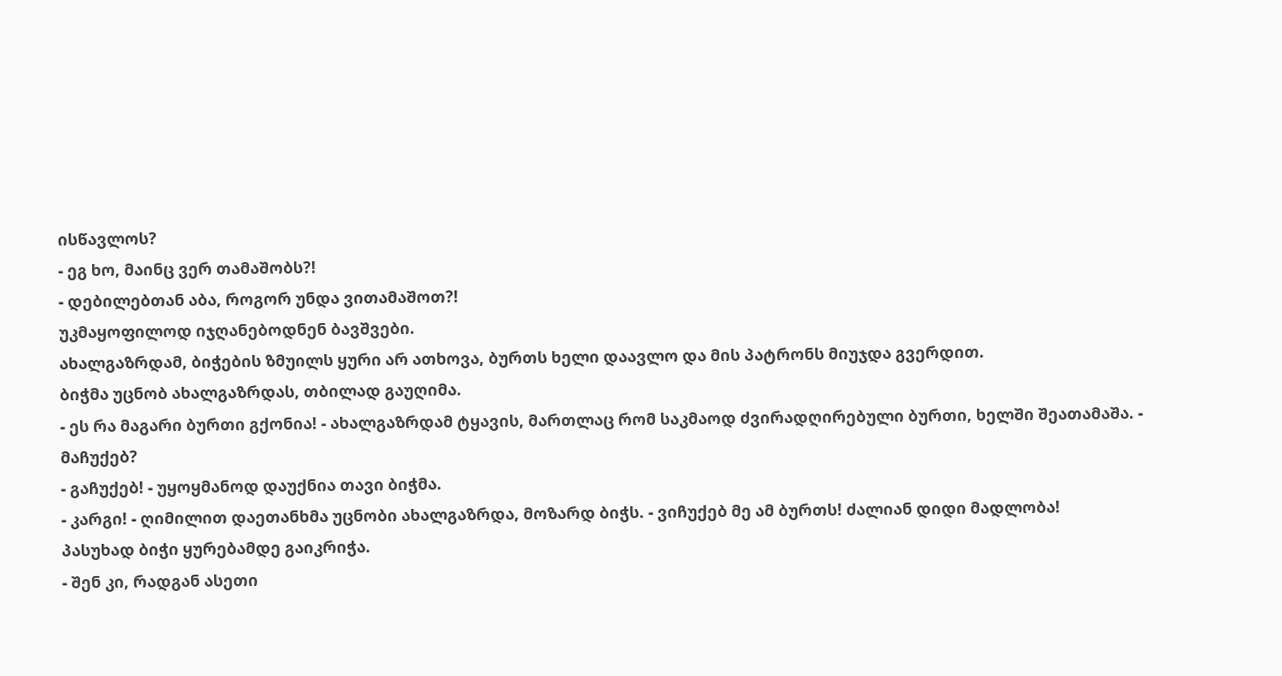ისწავლოს?
- ეგ ხო, მაინც ვერ თამაშობს?!
- დებილებთან აბა, როგორ უნდა ვითამაშოთ?!
უკმაყოფილოდ იჯღანებოდნენ ბავშვები.
ახალგაზრდამ, ბიჭების ზმუილს ყური არ ათხოვა, ბურთს ხელი დაავლო და მის პატრონს მიუჯდა გვერდით.
ბიჭმა უცნობ ახალგაზრდას, თბილად გაუღიმა.
- ეს რა მაგარი ბურთი გქონია! - ახალგაზრდამ ტყავის, მართლაც რომ საკმაოდ ძვირადღირებული ბურთი, ხელში შეათამაშა. - მაჩუქებ?
- გაჩუქებ! - უყოყმანოდ დაუქნია თავი ბიჭმა.
- კარგი! - ღიმილით დაეთანხმა უცნობი ახალგაზრდა, მოზარდ ბიჭს. - ვიჩუქებ მე ამ ბურთს! ძალიან დიდი მადლობა!
პასუხად ბიჭი ყურებამდე გაიკრიჭა.
- შენ კი, რადგან ასეთი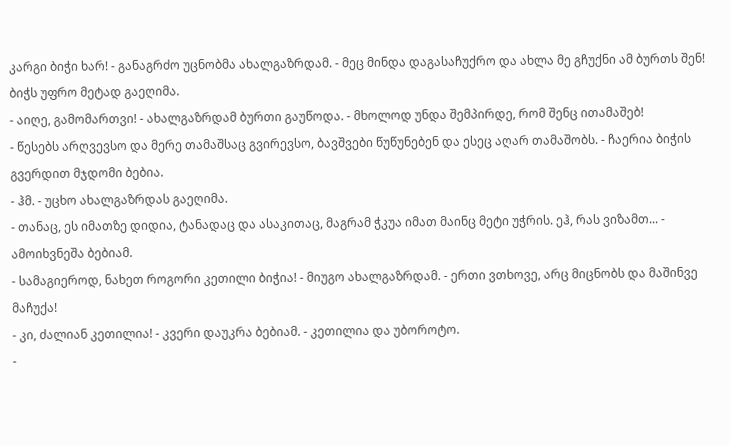კარგი ბიჭი ხარ! - განაგრძო უცნობმა ახალგაზრდამ. - მეც მინდა დაგასაჩუქრო და ახლა მე გჩუქნი ამ ბურთს შენ!
ბიჭს უფრო მეტად გაეღიმა.
- აიღე, გამომართვი! - ახალგაზრდამ ბურთი გაუწოდა. - მხოლოდ უნდა შემპირდე, რომ შენც ითამაშებ!
- წესებს არღვევსო და მერე თამაშსაც გვირევსო, ბავშვები წუწუნებენ და ესეც აღარ თამაშობს. - ჩაერია ბიჭის გვერდით მჯდომი ბებია.
- ჰმ. - უცხო ახალგაზრდას გაეღიმა.
- თანაც, ეს იმათზე დიდია, ტანადაც და ასაკითაც, მაგრამ ჭკუა იმათ მაინც მეტი უჭრის. ეჰ, რას ვიზამთ... - ამოიხვნეშა ბებიამ.
- სამაგიეროდ, ნახეთ როგორი კეთილი ბიჭია! - მიუგო ახალგაზრდამ. - ერთი ვთხოვე, არც მიცნობს და მაშინვე მაჩუქა!
- კი, ძალიან კეთილია! - კვერი დაუკრა ბებიამ. - კეთილია და უბოროტო.
-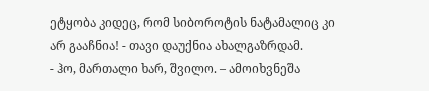ეტყობა კიდეც, რომ სიბოროტის ნატამალიც კი არ გააჩნია! - თავი დაუქნია ახალგაზრდამ.
- ჰო, მართალი ხარ, შვილო. – ამოიხვნეშა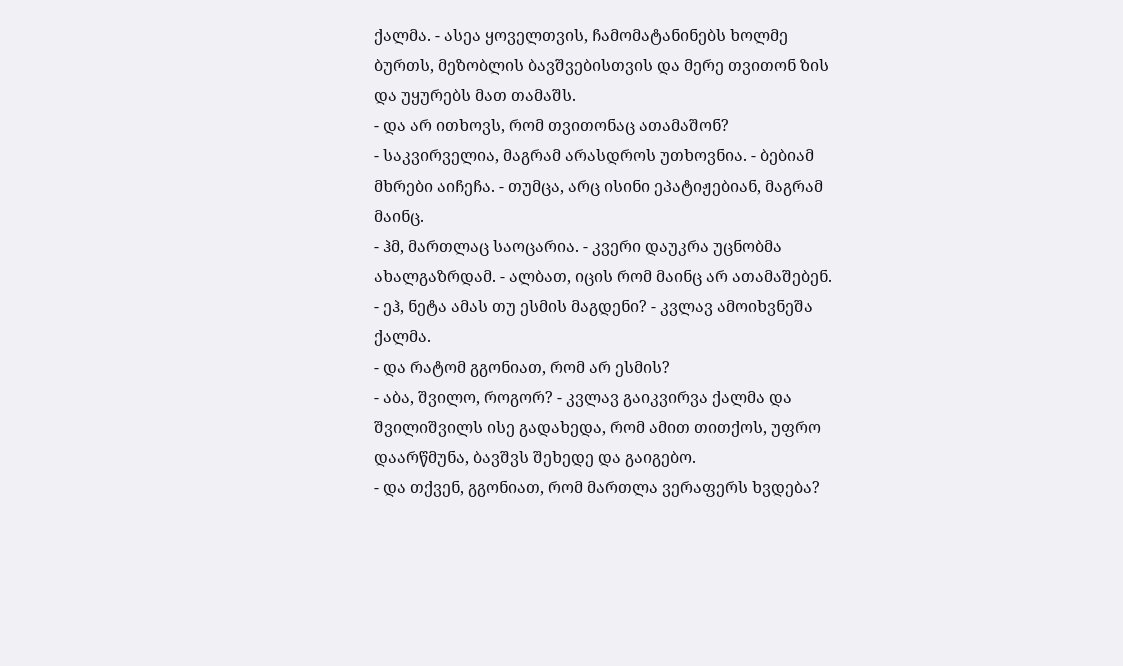ქალმა. - ასეა ყოველთვის, ჩამომატანინებს ხოლმე ბურთს, მეზობლის ბავშვებისთვის და მერე თვითონ ზის და უყურებს მათ თამაშს.
- და არ ითხოვს, რომ თვითონაც ათამაშონ?
- საკვირველია, მაგრამ არასდროს უთხოვნია. - ბებიამ მხრები აიჩეჩა. - თუმცა, არც ისინი ეპატიჟებიან, მაგრამ მაინც.
- ჰმ, მართლაც საოცარია. - კვერი დაუკრა უცნობმა ახალგაზრდამ. - ალბათ, იცის რომ მაინც არ ათამაშებენ.
- ეჰ, ნეტა ამას თუ ესმის მაგდენი? - კვლავ ამოიხვნეშა ქალმა.
- და რატომ გგონიათ, რომ არ ესმის?
- აბა, შვილო, როგორ? - კვლავ გაიკვირვა ქალმა და შვილიშვილს ისე გადახედა, რომ ამით თითქოს, უფრო დაარწმუნა, ბავშვს შეხედე და გაიგებო.
- და თქვენ, გგონიათ, რომ მართლა ვერაფერს ხვდება?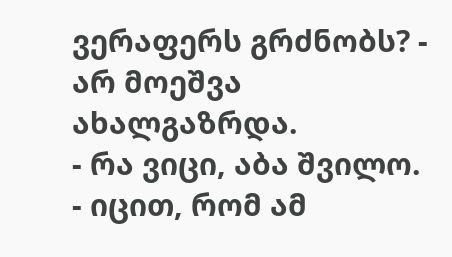ვერაფერს გრძნობს? - არ მოეშვა ახალგაზრდა.
- რა ვიცი, აბა შვილო.
- იცით, რომ ამ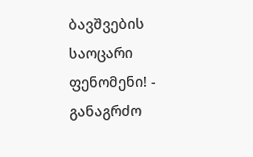ბავშვების საოცარი ფენომენი! - განაგრძო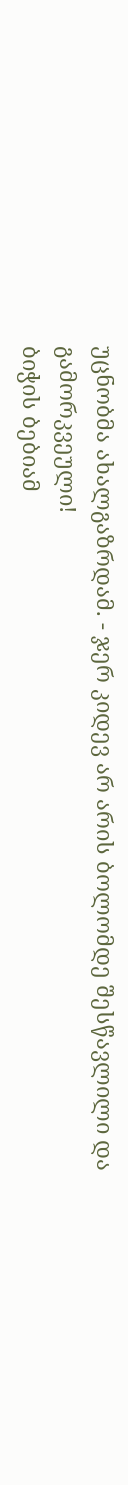უცნობმა ახალგაზრდამ. - ჯერ კიდევ არ არის ბოლომდე შესწავლილი და გამორკვეული!
ბიჭის ბებიამ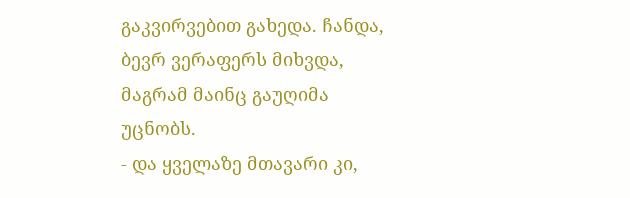გაკვირვებით გახედა. ჩანდა, ბევრ ვერაფერს მიხვდა, მაგრამ მაინც გაუღიმა უცნობს.
- და ყველაზე მთავარი კი,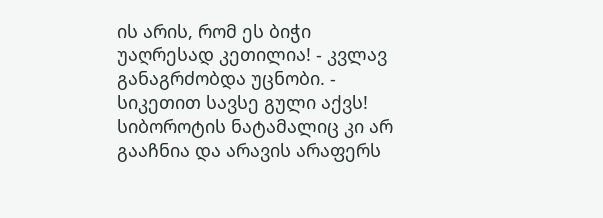ის არის, რომ ეს ბიჭი უაღრესად კეთილია! - კვლავ განაგრძობდა უცნობი. - სიკეთით სავსე გული აქვს! სიბოროტის ნატამალიც კი არ გააჩნია და არავის არაფერს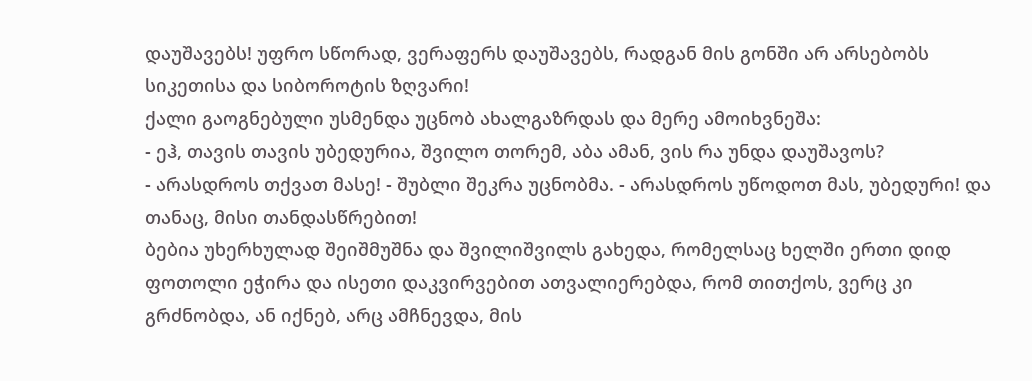დაუშავებს! უფრო სწორად, ვერაფერს დაუშავებს, რადგან მის გონში არ არსებობს სიკეთისა და სიბოროტის ზღვარი!
ქალი გაოგნებული უსმენდა უცნობ ახალგაზრდას და მერე ამოიხვნეშა:
- ეჰ, თავის თავის უბედურია, შვილო თორემ, აბა ამან, ვის რა უნდა დაუშავოს?
- არასდროს თქვათ მასე! - შუბლი შეკრა უცნობმა. - არასდროს უწოდოთ მას, უბედური! და თანაც, მისი თანდასწრებით!
ბებია უხერხულად შეიშმუშნა და შვილიშვილს გახედა, რომელსაც ხელში ერთი დიდ ფოთოლი ეჭირა და ისეთი დაკვირვებით ათვალიერებდა, რომ თითქოს, ვერც კი გრძნობდა, ან იქნებ, არც ამჩნევდა, მის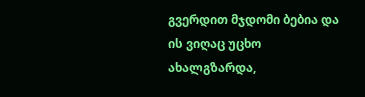გვერდით მჯდომი ბებია და ის ვიღაც უცხო ახალგზარდა,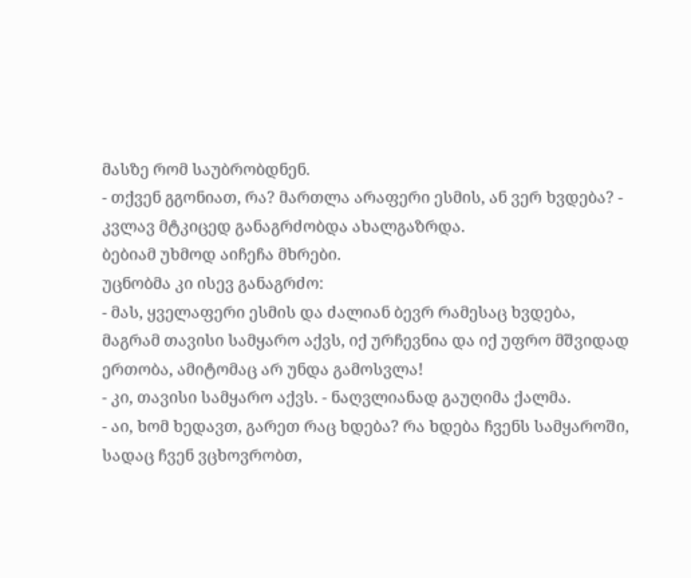მასზე რომ საუბრობდნენ.
- თქვენ გგონიათ, რა? მართლა არაფერი ესმის, ან ვერ ხვდება? - კვლავ მტკიცედ განაგრძობდა ახალგაზრდა.
ბებიამ უხმოდ აიჩეჩა მხრები.
უცნობმა კი ისევ განაგრძო:
- მას, ყველაფერი ესმის და ძალიან ბევრ რამესაც ხვდება, მაგრამ თავისი სამყარო აქვს, იქ ურჩევნია და იქ უფრო მშვიდად ერთობა, ამიტომაც არ უნდა გამოსვლა!
- კი, თავისი სამყარო აქვს. - ნაღვლიანად გაუღიმა ქალმა.
- აი, ხომ ხედავთ, გარეთ რაც ხდება? რა ხდება ჩვენს სამყაროში, სადაც ჩვენ ვცხოვრობთ,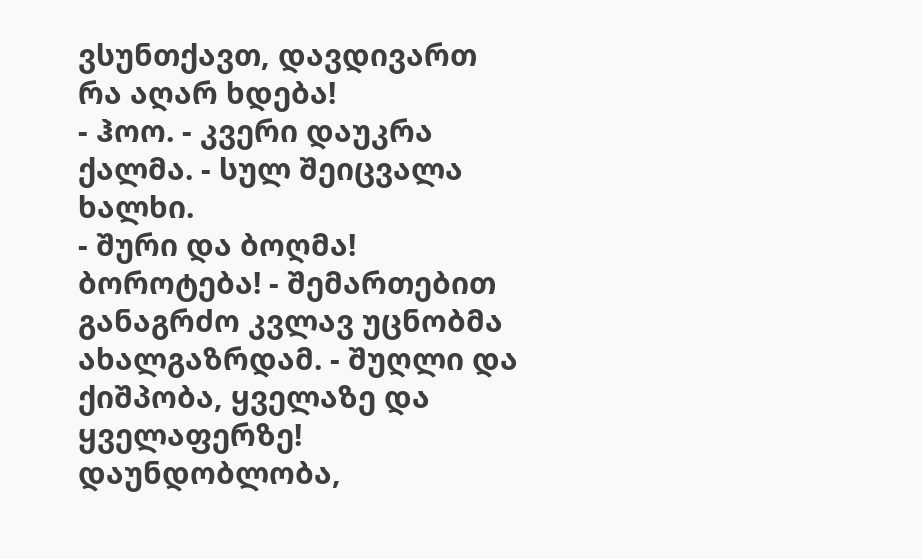ვსუნთქავთ, დავდივართ რა აღარ ხდება!
- ჰოო. - კვერი დაუკრა ქალმა. - სულ შეიცვალა ხალხი.
- შური და ბოღმა! ბოროტება! - შემართებით განაგრძო კვლავ უცნობმა ახალგაზრდამ. - შუღლი და ქიშპობა, ყველაზე და ყველაფერზე! დაუნდობლობა,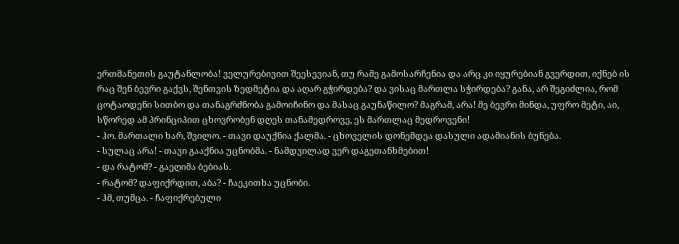ერთმანეთის გაუტანლობა! ველურებივით შეესევიან, თუ რამე გამოსარჩენია და არც კი იყურებიან გვერდით, იქნებ ის რაც შენ ბევრი გაქვს, შენთვის ზედმეტია და აღარ გჭირდება? და ვისაც მართლა სჭირდება? განა, არ შეგიძლია, რომ ცოტაოდენი სითბო და თანაგრძნობა გამოიჩინო და მასაც გაუნაწილო? მაგრამ, არა! მე ბევრი მინდა, უფრო მეტი, აი, სწორედ ამ პრინციპით ცხოვრობენ დღეს თანამედროვე, ეს მართლაც მედროვენი!
- ჰო. მართალი ხარ, შვილო. - თავი დაუქნია ქალმა. - ცხოველის დონემდეა დასული ადამიანის ბუნება.
- სულაც არა! - თავი გააქნია უცნობმა. - ნამდვილად ვერ დაგეთანხმებით!
- და რატომ? - გაეღიმა ბებიას.
- რატომ? დაფიქრდით, აბა? - ჩაეკითხა უცნობი.
- ჰმ, თუმცა. - ჩაფიქრებული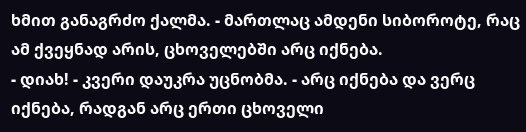ხმით განაგრძო ქალმა. - მართლაც ამდენი სიბოროტე, რაც ამ ქვეყნად არის, ცხოველებში არც იქნება.
- დიახ! - კვერი დაუკრა უცნობმა. - არც იქნება და ვერც იქნება, რადგან არც ერთი ცხოველი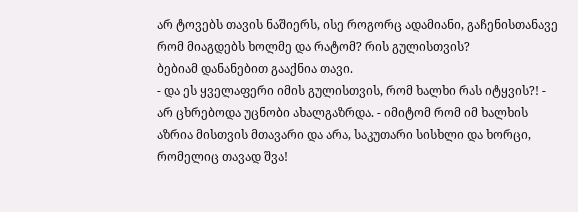არ ტოვებს თავის ნაშიერს, ისე როგორც ადამიანი, გაჩენისთანავე რომ მიაგდებს ხოლმე და რატომ? რის გულისთვის?
ბებიამ დანანებით გააქნია თავი.
- და ეს ყველაფერი იმის გულისთვის, რომ ხალხი რას იტყვის?! - არ ცხრებოდა უცნობი ახალგაზრდა. - იმიტომ რომ იმ ხალხის აზრია მისთვის მთავარი და არა, საკუთარი სისხლი და ხორცი, რომელიც თავად შვა!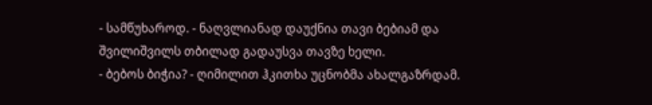- სამწუხაროდ. - ნაღვლიანად დაუქნია თავი ბებიამ და შვილიშვილს თბილად გადაუსვა თავზე ხელი.
- ბებოს ბიჭია? - ღიმილით ჰკითხა უცნობმა ახალგაზრდამ.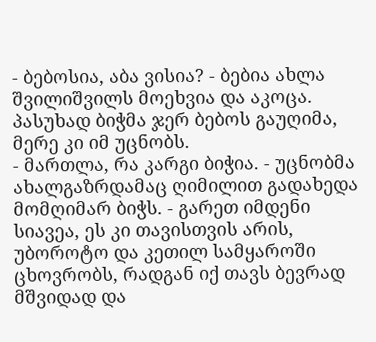- ბებოსია, აბა ვისია? - ბებია ახლა შვილიშვილს მოეხვია და აკოცა.
პასუხად ბიჭმა ჯერ ბებოს გაუღიმა, მერე კი იმ უცნობს.
- მართლა, რა კარგი ბიჭია. - უცნობმა ახალგაზრდამაც ღიმილით გადახედა მომღიმარ ბიჭს. - გარეთ იმდენი სიავეა, ეს კი თავისთვის არის, უბოროტო და კეთილ სამყაროში ცხოვრობს, რადგან იქ თავს ბევრად მშვიდად და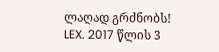ლაღად გრძნობს!
LEX. 2017 წლის 3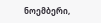ნოემბერი,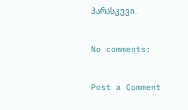პარასკევი.

No comments:

Post a Comment